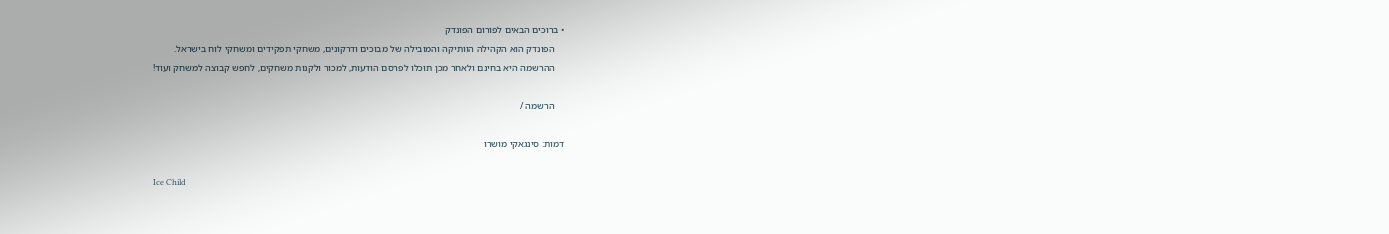• ברוכים הבאים לפורום הפונדק
    הפונדק הוא הקהילה הוותיקה והמובילה של מבוכים ודרקונים, משחקי תפקידים ומשחקי לוח בישראל.
    ההרשמה היא בחינם ולאחר מכן תוכלו לפרסם הודעות, למכור ולקנות משחקים, לחפש קבוצה למשחק ועוד!

    הרשמה /

דמות: סינגאקי מושרו

Ice Child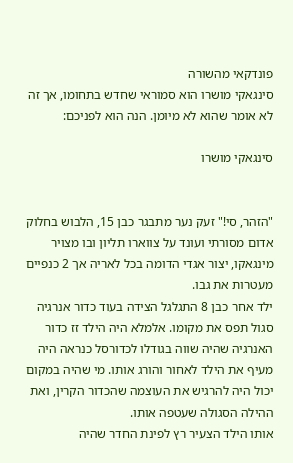פונדקאי מהשורה
סינגאקי מושרו הוא סמוראי שחדש בתחומו, אך זה לא אומר שהוא לא מיומן. הנה הוא לפניכם:

סינגאקי מושרו


"הזהר, סי!" זעק נער מתבגר כבן 15, הלבוש בחלוק אדום מסורתי ועונד על צווארו תליון ובו מצויר מינגאקו, יצור אגדי הדומה בכל לאריה אך 2 כנפיים מעטרות את גבו.
ילד אחר כבן 8 התגלגל הצידה בעוד כדור אנרגיה סגול תפס את מקומו. אלמלא היה הילד זז כדור האנרגיה שהיה שווה בגודלו לכדורסל כנראה היה מעיף את הילד לאחור והורג אותו. מי שהיה במקום יכול היה להרגיש את העוצמה שהכדור הקרין, ואת ההילה הסגולה שעטפה אותו.
אותו הילד הצעיר רץ לפינת החדר שהיה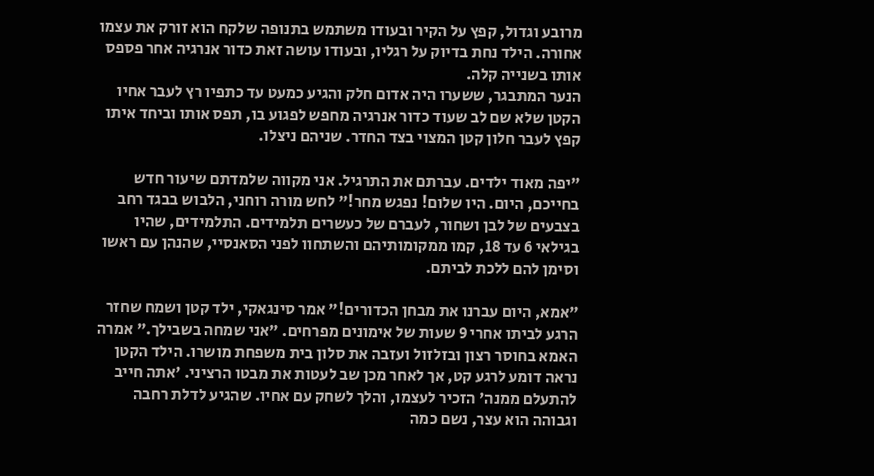מרובע וגדול, קפץ על הקיר ובעודו משתמש בתנופה שלקח הוא זורק את עצמו אחורה. הילד נחת בדיוק על רגליו, ובעודו עושה זאת כדור אנרגיה אחר פספס אותו בשנייה קלה.
הנער המתבגר, ששערו היה אדום חלק והגיע כמעט עד כתפיו רץ לעבר אחיו הקטן שלא שם לב שעוד כדור אנרגיה מחפש לפגוע בו, תפס אותו וביחד איתו קפץ לעבר חלון קטן המצוי בצד החדר. שניהם ניצלו.

"יפה מאוד ילדים. עברתם את התרגיל. אני מקווה שלמדתם שיעור חדש בחייכם, היום. היו שלום! נפגש מחר!" לחש מורה רוחני, הלבוש בבגד רחב בצבעים של לבן ושחור, לעברם של כעשרים תלמידים. התלמידים, שהיו בגילאי 6 עד 18, קמו ממקומותיהם והשתחוו לפני הסאנסיי, שהנהן עם ראשו וסימן להם ללכת לביתם.

"אמא, היום עברנו את מבחן הכדורים!" אמר סינגאקי, ילד קטן ושמח שחזר הרגע לביתו אחרי 9 שעות של אימונים מפרחים. "אני שמחה בשבילך." אמרה האמא בחוסר רצון ובזלזול ועזבה את סלון בית משפחת מושרו. הילד הקטן נראה דומע לרגע קט, אך לאחר מכן שב לעטות את מבטו הרציני. 'אתה חייב להתעלם ממנה' הזכיר לעצמו, והלך לשחק עם אחיו. שהגיע לדלת רחבה וגבוהה הוא עצר, נשם כמה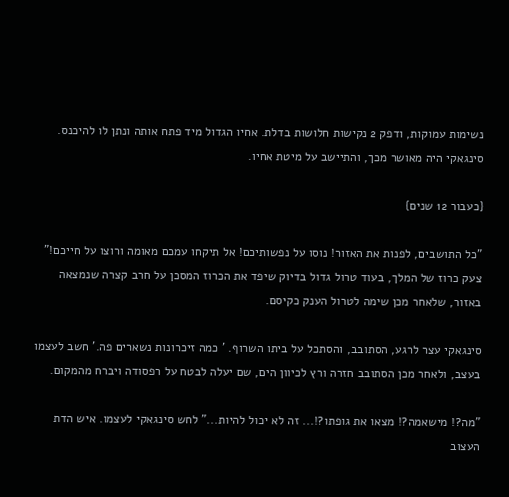נשימות עמוקות, ודפק 2 נקישות חלושות בדלת. אחיו הגדול מיד פתח אותה ונתן לו להיכנס. סינגאקי היה מאושר מכך, והתיישב על מיטת אחיו.

{כעבור 12 שנים}

"כל התושבים, לפנות את האזור! נוסו על נפשותיכם! אל תיקחו עמכם מאומה ורוצו על חייכם!" צעק כרוז של המלך, בעוד טרול גדול בדיוק שיפד את הכרוז המסכן על חרב קצרה שנמצאה באזור, שלאחר מכן שימה לטרול הענק כקיסם.

סינגאקי עצר לרגע, הסתובב, והסתכל על ביתו השרוף. ' כמה זיכרונות נשארים פה.' חשב לעצמו בעצב, ולאחר מכן הסתובב חזרה ורץ לכיוון הים, שם יעלה לבטח על רפסודה ויברח מהמקום.

"מה?! מישאמה?! מצאו את גופתו?!... זה לא יכול להיות..." לחש סינגאקי לעצמו. איש הדת העצוב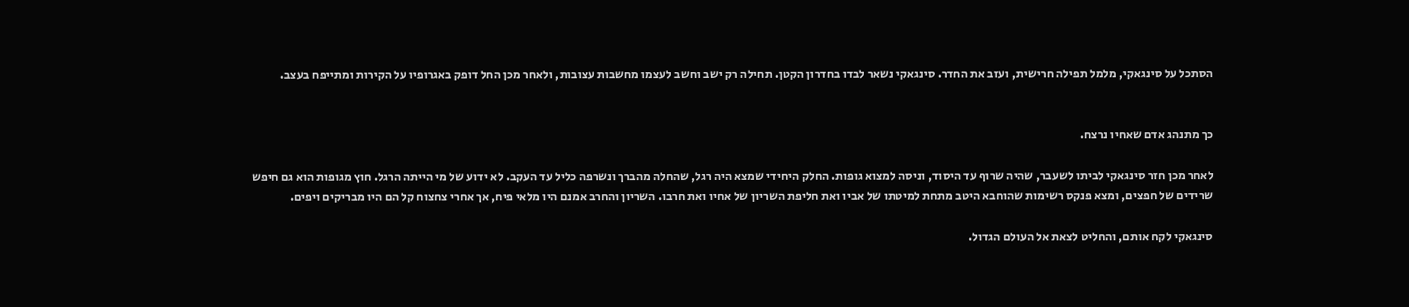הסתכל על סינגאקי, מלמל תפילה חרישית, ועזב את החדר. סינגאקי נשאר לבדו בחדרון הקטן. תחילה רק ישב וחשב לעצמו מחשבות עצובות, ולאחר מכן החל דופק באגרופיו על הקירות ומתייפח בעצב.


כך מתנהג אדם שאחיו נרצח.

לאחר מכן חזר סינגאקי לביתו לשעבר, שהיה שרוף עד היסוד, וניסה למצוא גופות. החלק היחידי שמצא היה רגל, שהחלה מהברך ונשרפה כליל עד העקב. לא ידוע של מי הייתה הרגל. חוץ מגופות הוא גם חיפש שרידים של חפצים, ומצא פנקס רשימות שהוחבא היטב מתחת למיטתו של אביו ואת חליפת השריון של אחיו ואת חרבו. השריון והחרב אמנם היו מלאי פיח, אך אחרי צחצוח קל הם היו מבריקים ויפים.

סינגאקי לקח אותם, והחליט לצאת אל העולם הגדול.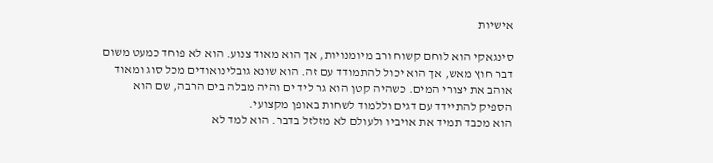אישיות

סינגאקי הוא לוחם קשוח ורב מיומנויות, אך הוא מאוד צנוע. הוא לא פוחד כמעט משום דבר חוץ מאש, אך הוא יכול להתמודד עם זה. הוא שונא גובלינואודים מכל סוג ומאוד אוהב את יצורי המים. כשהיה קטן הוא גר ליד ים והיה מבלה בים הרבה, שם הוא הספיק להתיידד עם דגים וללמוד לשחות באופן מקצועי.
הוא מכבד תמיד את אויביו ולעולם לא מזלזל בדבר. הוא למד לא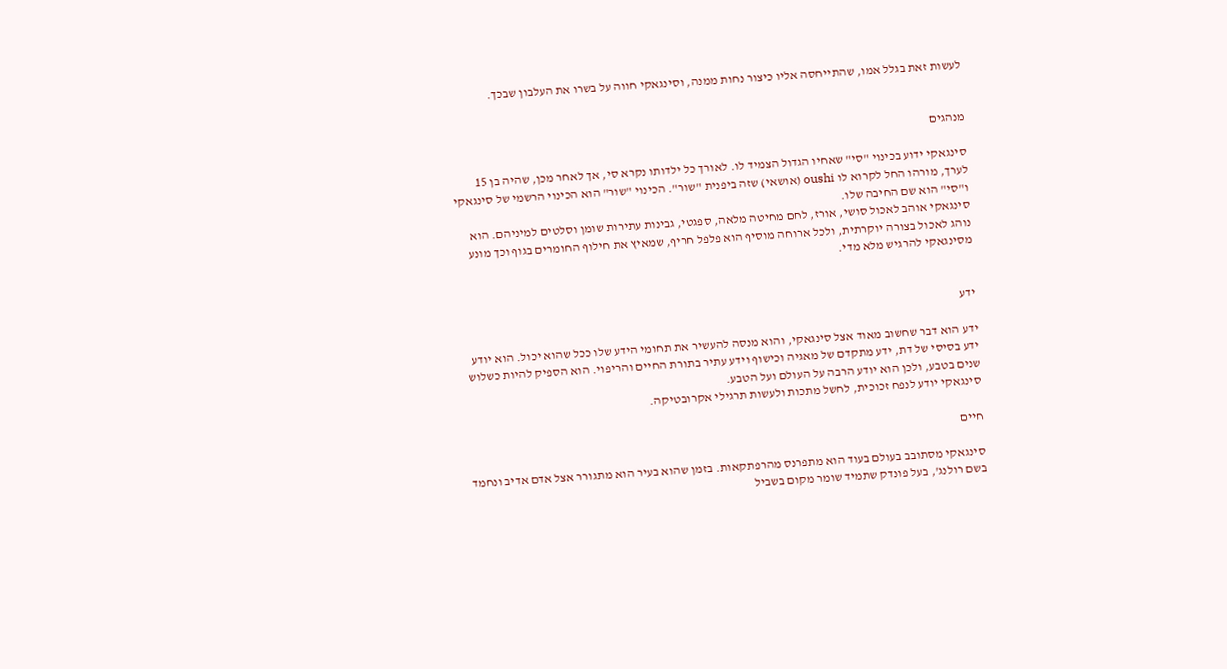לעשות זאת בגלל אמו, שהתייחסה אליו כיצור נחות ממנה, וסינגאקי חווה על בשרו את העלבון שבכך.


מנהגים

סינגאקי ידוע בכינוי "סי" שאחיו הגדול הצמיד לו. לאורך כל ילדותו נקרא סי, אך לאחר מכן, שהיה בן 15 לערך, מורהו החל לקרוא לו oushi (אושאי) שזה ביפנית "שור". הכינוי "שור" הוא הכינוי הרשמי של סינגאקי ו"סי" הוא שם החיבה שלו.
סינגאקי אוהב לאכול סושי, אורז, לחם מחיטה מלאה, ספגטי, גבינות עתירות שומן וסלטים למיניהם. הוא נוהג לאכול בצורה יוקרתית, ולכל ארוחה מוסיף הוא פלפל חריף, שמאיץ את חילוף החומרים בגוף וכך מונע מסינגאקי להרגיש מלא מדי.


ידע

ידע הוא דבר שחשוב מאוד אצל סינגאקי, והוא מנסה להעשיר את תחומי הידע שלו ככל שהוא יכול. הוא יודע ידע בסיסי של דת, ידע מתקדם של מאגיה וכישוף וידע עתיר בתורת החיים והריפוי. הוא הספיק להיות כשלוש שנים בטבע, ולכן הוא יודע הרבה על העולם ועל הטבע.
סינגאקי יודע לנפח זכוכית, לחשל מתכות ולעשות תרגילי אקרובטיקה.

חיים

סינגאקי מסתובב בעולם בעוד הוא מתפרנס מהרפתקאות. בזמן שהוא בעיר הוא מתגורר אצל אדם אדיב ונחמד בשם רולנג', בעל פונדק שתמיד שומר מקום בשביל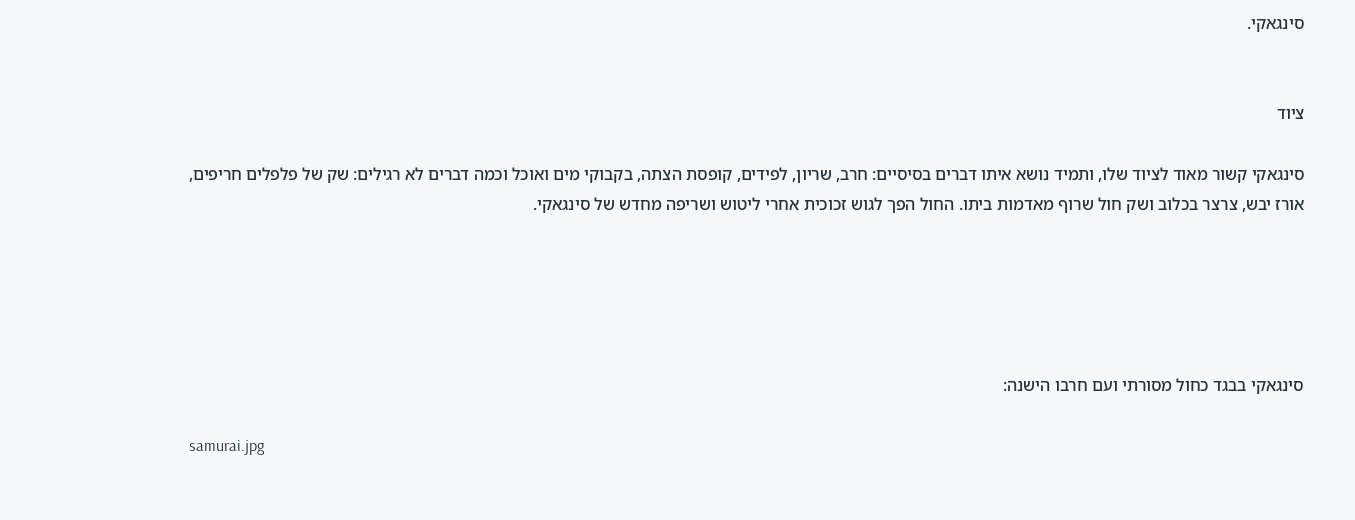סינגאקי.


ציוד

סינגאקי קשור מאוד לציוד שלו, ותמיד נושא איתו דברים בסיסיים: חרב, שריון, לפידים, קופסת הצתה, בקבוקי מים ואוכל וכמה דברים לא רגילים: שק של פלפלים חריפים, אורז יבש, צרצר בכלוב ושק חול שרוף מאדמות ביתו. החול הפך לגוש זכוכית אחרי ליטוש ושריפה מחדש של סינגאקי.





סינגאקי בבגד כחול מסורתי ועם חרבו הישנה:

samurai.jpg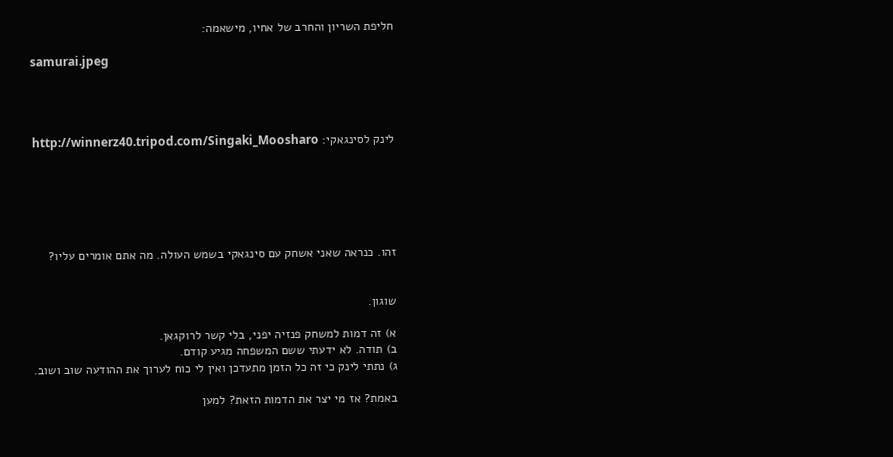חליפת השריון והחרב של אחיו, מישאמה:

samurai.jpeg




לינק לסינגאקי: http://winnerz40.tripod.com/Singaki_Moosharo






זהו. כנראה שאני אשחק עם סינגאקי בשמש העולה. מה אתם אומרים עליו?


שוגון.

א) זה דמות למשחק פנזיה יפני, בלי קשר לרוקגאן.
ב) תודה. לא ידעתי ששם המשפחה מגיע קודם.
ג) נתתי לינק כי זה כל הזמן מתעדכן ואין לי כוח לערוך את ההודעה שוב ושוב.

באמת? אז מי יצר את הדמות הזאת? למען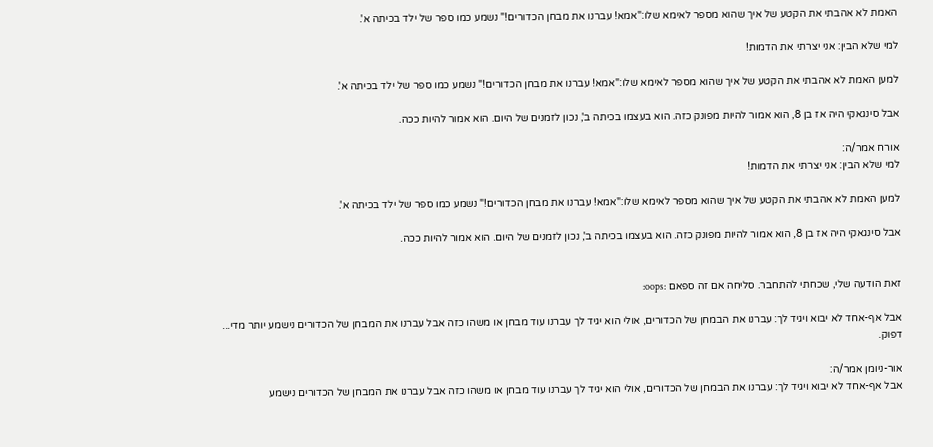האמת לא אהבתי את הקטע של איך שהוא מספר לאימא שלו:"אמא! עברנו את מבחן הכדורים!" נשמע כמו ספר של ילד בכיתה א'.

למי שלא הבין: אני יצרתי את הדמות!

למען האמת לא אהבתי את הקטע של איך שהוא מספר לאימא שלו:"אמא! עברנו את מבחן הכדורים!" נשמע כמו ספר של ילד בכיתה א'.

אבל סינגאקי היה אז בן 8, הוא אמור להיות מפונק כזה. הוא בעצמו בכיתה ב', נכון לזמנים של היום. הוא אמור להיות ככה.

אורח אמר/ה:
למי שלא הבין: אני יצרתי את הדמות!

למען האמת לא אהבתי את הקטע של איך שהוא מספר לאימא שלו:"אמא! עברנו את מבחן הכדורים!" נשמע כמו ספר של ילד בכיתה א'.

אבל סינגאקי היה אז בן 8, הוא אמור להיות מפונק כזה. הוא בעצמו בכיתה ב', נכון לזמנים של היום. הוא אמור להיות ככה.


זאת הודעה שלי, שכחתי להתחבר. סליחה אם זה ספאם :oops:

אבל אף-אחד לא יבוא ויגיד לך: עברנו את הבמחן של הכדורים, אולי הוא יגיד לך עברנו עוד מבחן או משהו כזה אבל עברנו את המבחן של הכדורים נישמע יותר מדי... דפוק.

אור-ניומן אמר/ה:
אבל אף-אחד לא יבוא ויגיד לך: עברנו את הבמחן של הכדורים, אולי הוא יגיד לך עברנו עוד מבחן או משהו כזה אבל עברנו את המבחן של הכדורים נישמע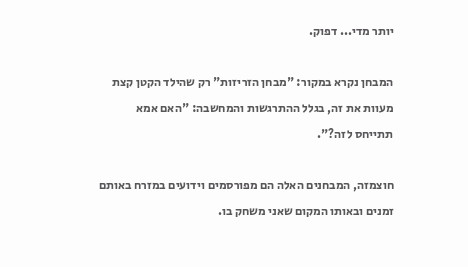יותר מדי... דפוק.

המבחן נקרא במקור: "מבחן הזריזות" רק שהילד הקטן קצת מעוות את זה, בגלל ההתרגשות והמחשבה: "האם אמא תתייחס לזה?".

חוצמזה, המבחנים האלה הם מפורסמים וידועים במזרח באותם זמנים ובאותו המקום שאני משחק בו.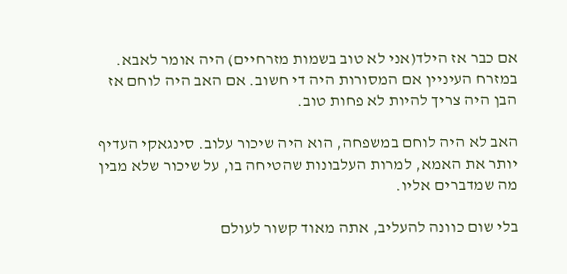אם כבר אז הילד(אני לא טוב בשמות מזרחיים) היה אומר לאבא. במזרח העיניין אם המסורות היה די חשוב. אם האב היה לוחם אז הבן היה צריך להיות לא פחות טוב.

האב לא היה לוחם במשפחה, הוא היה שיכור עלוב. סינגאקי העדיף יותר את האמא, למרות העלבונות שהטיחה בו, על שיכור שלא מבין מה שמדברים אליו.

בלי שום כוונה להעליב, אתה מאוד קשור לעולם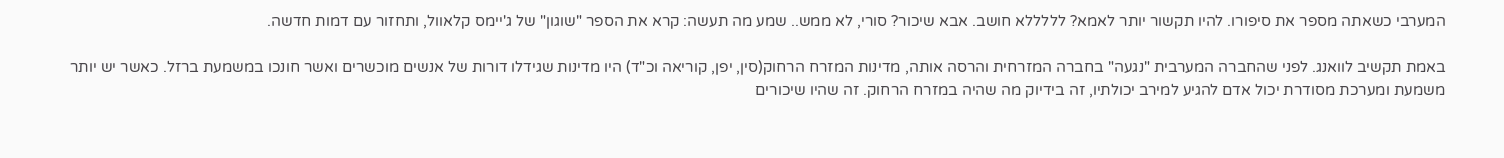המערבי כשאתה מספר את סיפורו. להיו תקשור יותר לאמא? לללללא חושב. אבא שיכור? סורי, לא ממש.. שמע מה תעשה: קרא את הספר "שוגון" של ג'יימס קלאוול, ותחזור עם דמות חדשה.

באמת תקשיב לוואנג. לפני שהחברה המערבית "נגעה" בחברה המזרחית והרסה אותה, מדינות המזרח הרחוק(סין, יפן, קוריאה וכ"ד) היו מדינות שגידלו דורות של אנשים מוכשרים ואשר חונכו במשמעת ברזל. כאשר יש יותר משמעת ומערכת מסודרת יכול אדם להגיע למירב יכולתיו, זה בידיוק מה שהיה במזרח הרחוק. זה שהיו שיכורים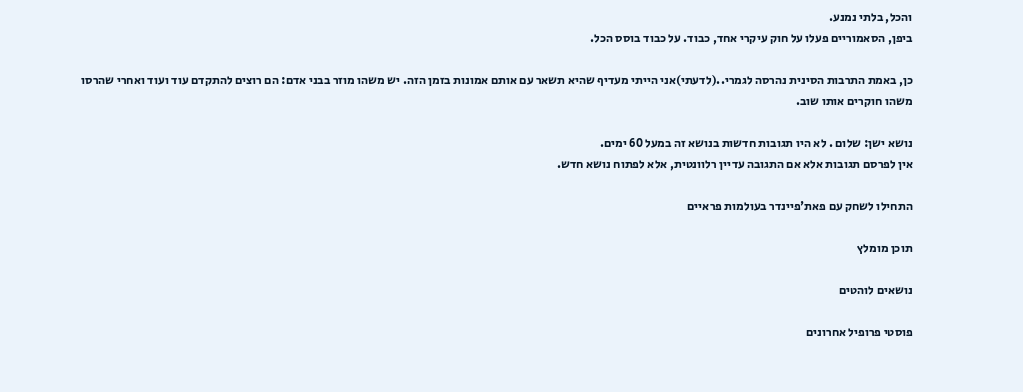והכל, בלתי נמנע.
ביפן, הסאמוריים פעלו על חוק עיקרי אחד, כבוד. על כבוד בוסס הכל.

כן, באמת התרבות הסינית נהרסה לגמרי..(לדעתי)אני הייתי מעדיף שהיא תשאר עם אותם אמונות בזמן הזה. יש משהו מוזר בבני אדם: הם רוצים להתקדם עוד ועוד ואחרי שהרסו משהו חוקרים אותו שוב.

נושא ישן: שלום . לא היו תגובות חדשות בנושא זה במעל 60 ימים.
אין לפרסם תגובות אלא אם התגובה עדיין רלוונטית, אלא לפתוח נושא חדש.

התחילו לשחק עם פאת'פיינדר בעולמות פראיים

תוכן מומלץ

נושאים לוהטים

פוסטי פרופיל אחרונים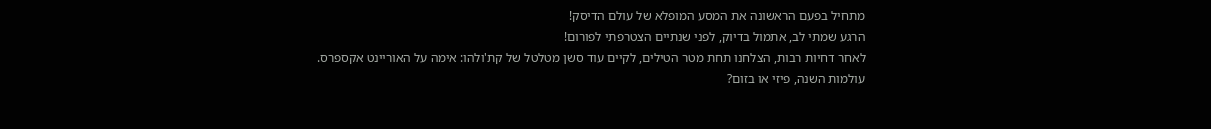מתחיל בפעם הראשונה את המסע המופלא של עולם הדיסק!
הרגע שמתי לב, אתמול בדיוק, לפני שנתיים הצטרפתי לפורום!
לאחר דחיות רבות, הצלחנו תחת מטר הטילים, לקיים עוד סשן מטלטל של קת'ולהו: אימה על האוריינט אקספרס.
עולמות השנה, פיזי או בזום?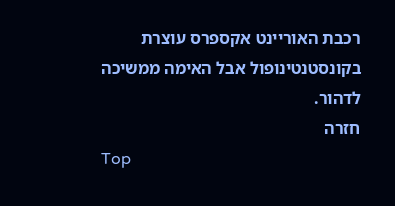רכבת האוריינט אקספרס עוצרת בקונסטנטינופול אבל האימה ממשיכה לדהור.
חזרה
Top